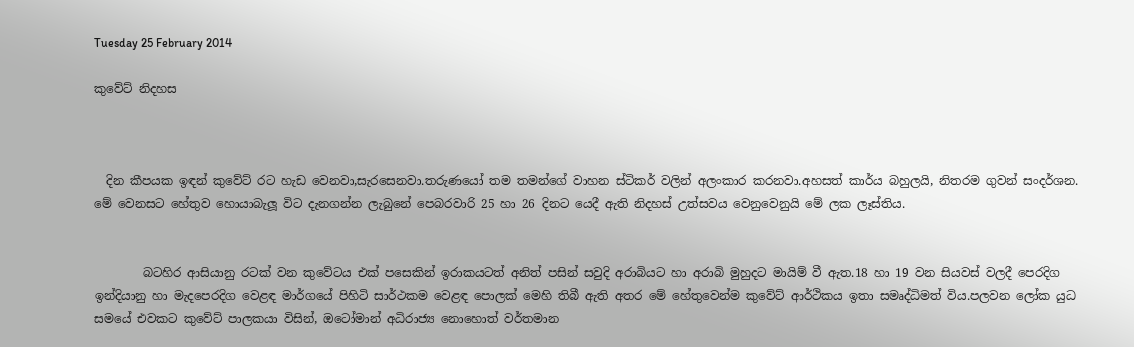Tuesday 25 February 2014

කුවේට් නිදහස



  දින කීපයක ඉඳන් කුවේට් රට හැඩ වෙනවා,සැරසෙනවා.තරුණයෝ තම තමන්ගේ වාහන ස්ටිකර් වලින් අලංකාර කරනවා.අහසත් කාර්ය බහුලයි, නිතරම ගුවන් සංදර්ශන. මේ වෙනසට හේතුව හොයාබැලූ විට දැනගන්න ලැබුනේ පෙබරවාරි 25 හා 26 දිනට යෙදී ඇති නිදහස් උත්සවය වෙනුවෙනුයි මේ ලක ලෑස්තිය.


        බටහිර ආසියානු රටක් වන කුවේටය එක් පසෙකින් ඉරාකයටත් අනිත් පසින් සවුදි අරාබියට හා අරාබි මුහුදට මායිම් වී ඇත.18 හා 19 වන සියවස් වලදී පෙරදිග ඉන්දියානු හා මැදපෙරදිග වෙළඳ මාර්ගයේ පිහිටි සාර්ථකම වෙළඳ පොලක් මෙහි තිබී ඇති අතර මේ හේතුවෙන්ම කුවේට් ආර්ථිකය ඉතා සමෘද්ධිමත් විය.පලවන ලෝක යුධ සමයේ එවකට කුවේට් පාලකයා විසින්, ඔටෝමාන් අධිරාජ්‍ය නොහොත් වර්තමාන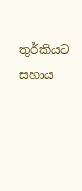තුර්කියට සහාය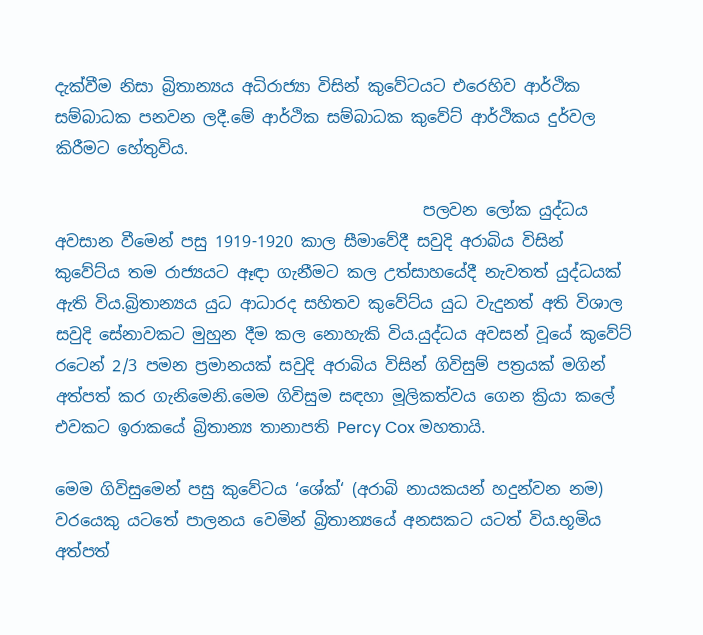දැක්වීම නිසා බ්‍රිතාන්‍යය අධිරාජ්‍යා විසින් කුවේටයට එරෙහිව ආර්ථික සම්බාධක පනවන ලදී.මේ ආර්ථික සම්බාධක කුවේට් ආර්ථිකය දුර්වල කිරීමට හේතුවිය.

                                              පලවන ලෝක යුද්ධය අවසාන වීමෙන් පසු 1919-1920 කාල සීමාවේදී සවුදි අරාබිය විසින් කුවේට්ය තම රාජ්‍යයට ඈඳා ගැනීමට කල උත්සාහයේදී නැවතත් යුද්ධයක් ඇති විය.බ්‍රිතාන්‍යය යුධ ආධාරද සහිතව කුවේට්ය යුධ වැදුනත් අති විශාල සවුදි සේනාවකට මුහුන දීම කල නොහැකි විය.යුද්ධය අවසන් වූයේ කුවේට් රටෙන් 2/3 පමන ප්‍රමානයක් සවුදි අරාබිය විසින් ගිවිසුම් පත්‍රයක් මගින් අත්පත් කර ගැනිමෙනි.මෙම ගිවිසුම සඳහා මූලිකත්වය ගෙන ක්‍රියා කලේ එවකට ඉරාකයේ බ්‍රිතාන්‍ය තානාපති Percy Cox මහතායි.

මෙම ගිවිසුමෙන් පසු කුවේටය ‘ශේක්‘ (අරාබි නායකයන් හදුන්වන නම) වරයෙකු යටතේ පාලනය වෙමින් බ්‍රිතාන්‍යයේ අනසකට යටත් විය.භූමිය අත්පත්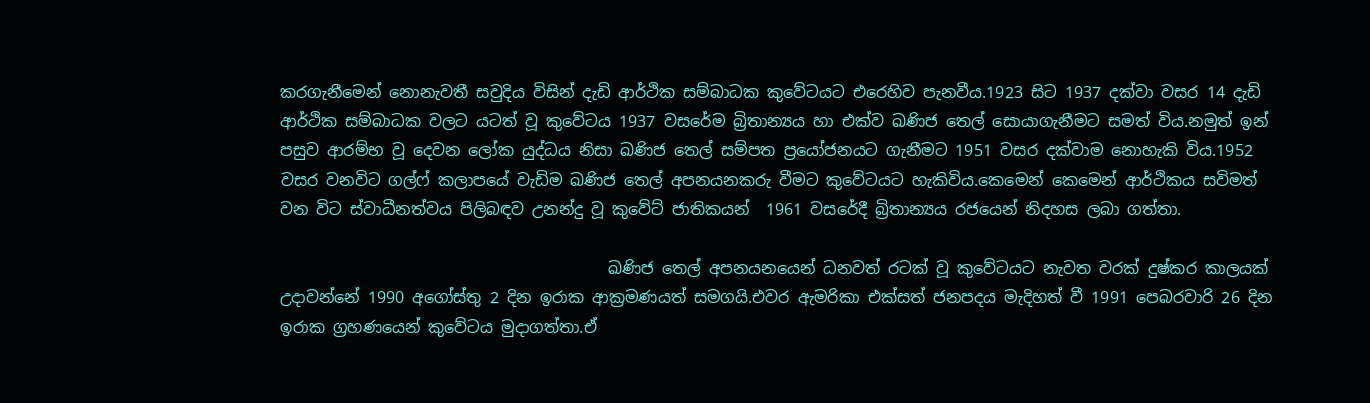කරගැනීමෙන් නොනැවතී සවුදිය විසින් දැඩි ආර්ථික සම්බාධක කුවේටයට එරෙහිව පැනවීය.1923 සිට 1937 දක්වා වසර 14 දැඩි ආර්ථික සම්බාධක වලට යටත් වූ කුවේටය 1937 වසරේම බ්‍රිතාන්‍යය හා එක්ව ඛණිජ තෙල් සොයාගැනීමට සමත් විය.නමුත් ඉන් පසුව ආරම්භ වූ දෙවන ලෝක යුද්ධය නිසා ඛණිජ තෙල් සම්පත ප්‍රයෝජනයට ගැනීමට 1951 වසර දක්වාම නොහැකි විය.1952 වසර වනවිට ගල්ෆ් කලාපයේ වැඩිම ඛණිජ තෙල් අපනයනකරු වීමට කුවේටයට හැකිවිය.කෙමෙන් කෙමෙන් ආර්ථිකය සවිමත් වන විට ස්වාධීනත්වය පිලිබඳව උනන්දු වූ කුවේට් ජාතිකයන්  1961 වසරේදී බ්‍රිතාන්‍යය රජයෙන් නිදහස ලබා ගත්තා.

                                         ඛණිජ තෙල් අපනයනයෙන් ධනවත් රටක් වූ කුවේටයට නැවත වරක් දුෂ්කර කාලයක් උදාවන්නේ 1990 අගෝස්තු 2 දින ඉරාක ආක්‍රමණයත් සමගයි.එවර ඇමරිකා එක්සත් ජනපදය මැදිහත් වී 1991 පෙබරවාරි 26 දින ඉරාක ග්‍රහණයෙන් කුවේටය මුදාගත්තා.ඒ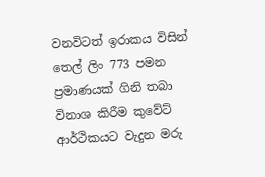වනවිටත් ඉරාකය විසින් තෙල් ලිං 773 පමන ප්‍රමාණයක් ගිනි තබා විනාශ කිරීම කුවේට් ආර්ථිකයට වැදුන මරු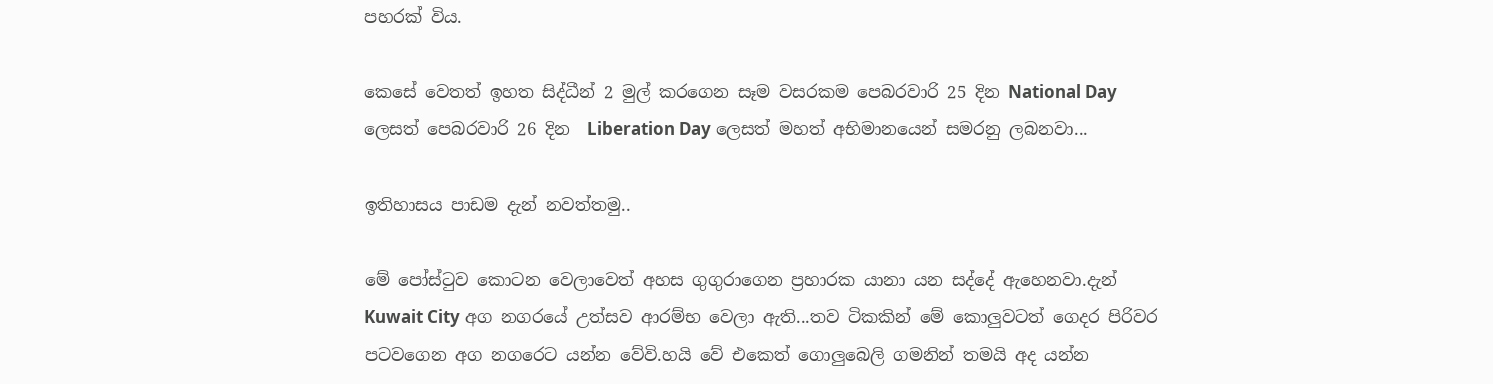පහරක් විය.

කෙසේ වෙතත් ඉහත සිද්ධීන් 2 මුල් කරගෙන සෑම වසරකම පෙබරවාරි 25 දින National Day ලෙසත් පෙබරවාරි 26 දින  Liberation Day ලෙසත් මහත් අභිමානයෙන් සමරනු ලබනවා...

ඉතිහාසය පාඩම දැන් නවත්තමු..

මේ පෝස්ටුව කොටන වෙලාවෙත් අහස ගුගුරාගෙන ප්‍රහාරක යානා යන සද්දේ ඇහෙනවා.දැන් Kuwait City අග නගරයේ උත්සව ආරම්භ වෙලා ඇති...තව ටිකකින් මේ කොලුවටත් ගෙදර පිරිවර පටවගෙන අග නගරෙට යන්න වේවි.හයි වේ එකෙත් ගොලුබෙලි ගමනින් තමයි අද යන්න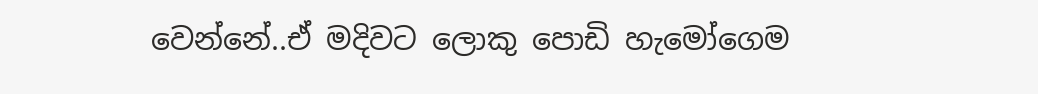වෙන්නේ..ඒ මදිවට ලොකු පොඩි හැමෝගෙම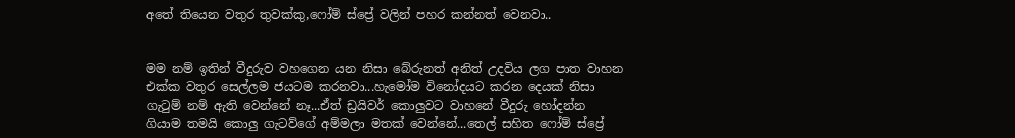අතේ තියෙන වතුර තුවක්කු,ෆෝම් ස්ප්‍රේ වලින් පහර කන්නත් වෙනවා..


මම නම් ඉතින් වීදුරුව වහගෙන යන නිසා බේරුනත් අනිත් උදවිය ලග පාත වාහන එක්ක වතුර සෙල්ලම ජයටම කරනවා...හැමෝම විනෝදයට කරන දෙයක් නිසා ගැටුම් නම් ඇති වෙන්නේ නෑ...ඒත් ඩ්‍රයිවර් කොලුවට වාහනේ වීදුරු හෝදන්න ගියාම තමයි කොලු ගැටව්ගේ අම්මලා මතක් වෙන්නේ...තෙල් සහිත ෆෝම් ස්ප්‍රේ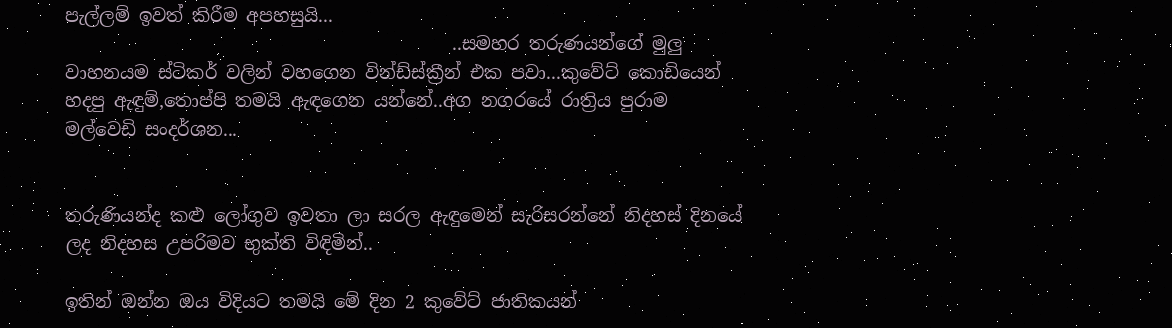පැල්ලම් ඉවත් කිරීම අපහසුයි...
                                           ..සමහර තරුණයන්ගේ මුලු වාහනයම ස්ටිකර් වලින් වහගෙන වින්ඩ්ස්ක්‍රීන් එක පවා...කුවේට් කොඩියෙන් හදපු ඇඳුම්,තොප්පි තමයි ඇඳගෙන යන්නේ..අග නගරයේ රාත්‍රිය පුරාම මල්වෙඩි සංදර්ශන...


තරුණියන්ද කළු ලෝගුව ඉවතා ලා සරල ඇඳුමෙන් සැරිසරන්නේ නිදහස් දිනයේ ලද නිදහස උපරිමව භුක්ති විඳිමින්..

ඉතින් ඔන්න ඔය විදියට තමයි මේ දින 2 කුවේට් ජාතිකයන්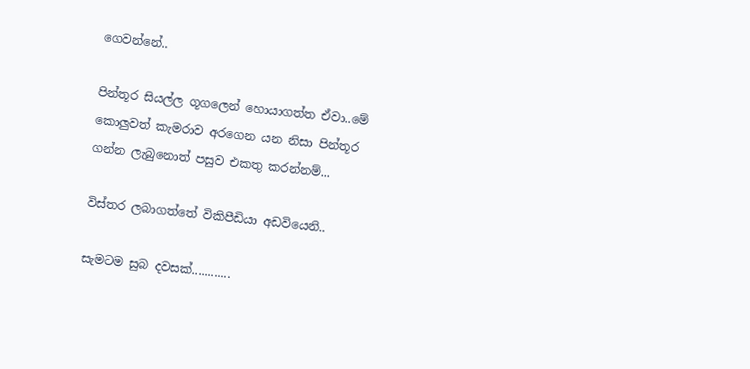ගෙවන්නේ..

පින්තූර සියල්ල ගූගලෙන් හොයාගත්ත ඒවා..මේ කොලුවත් කැමරාව අරගෙන යන නිසා පින්තූර ගන්න ලැබුනොත් පසුව එකතු කරන්නම්...

විස්තර ලබාගත්තේ විකිපීඩියා අඩවියෙනි..

සැමටම සුබ දවසක්............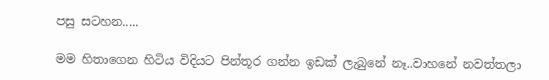පසු සටහන.....

මම හිතාගෙන හිටිය විදියට පින්තූර ගන්න ඉඩක් ලැබුනේ නෑ..වාහනේ නවත්තලා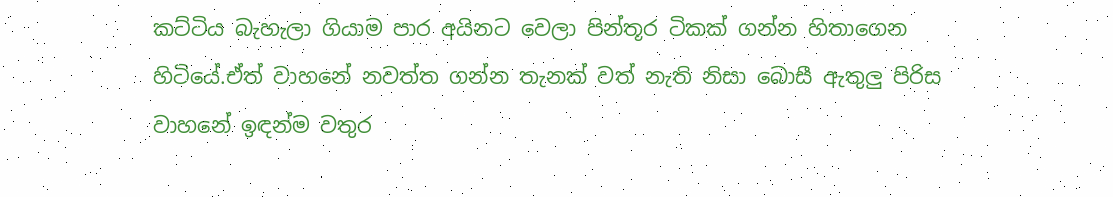කට්ටිය බැහැලා ගියාම පාර අයිනට වෙලා පින්තූර ටිකක් ගන්න හිතාගෙන හිටියේ.ඒත් වාහනේ නවත්ත ගන්න තැනක් වත් නැති නිසා බොසී ඇතුලු පිරිස වාහනේ ඉඳන්ම වතුර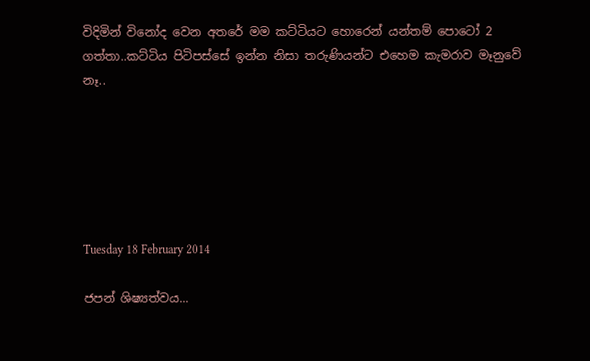විදිමින් විනෝද වෙන අතරේ මම කට්ටියට හොරෙන් යන්තම් පොටෝ 2 ගත්තා..කට්ටිය පිටිපස්සේ ඉන්න නිසා තරුණියන්ට එහෙම කැමරාව මෑනුවේ නෑ..






Tuesday 18 February 2014

ජපන් ශිෂ්‍යත්වය...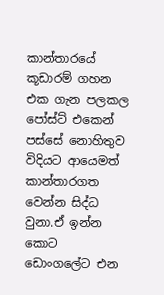කාන්තාරයේ කූඩාරම් ගහන එක ගැන පලකල පෝස්ට් එකෙන් පස්සේ නොහිතුව විදියට ආයෙමත් කාන්තාරගත වෙන්න සිද්ධ වුනා.ඒ ඉන්න කොට ඩොංගලේට එන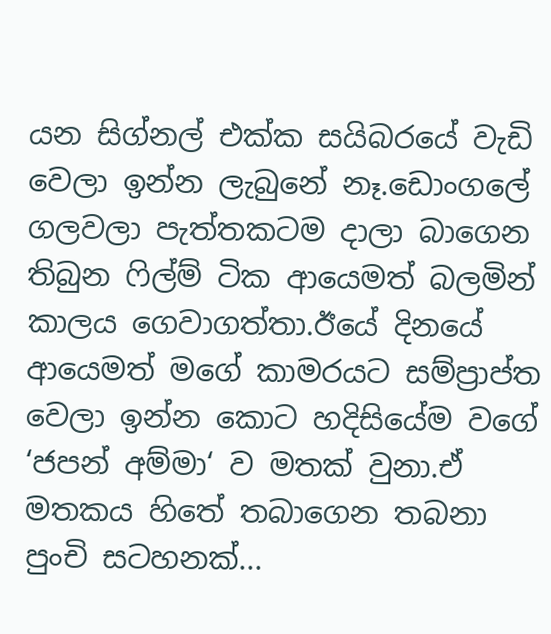යන සිග්නල් එක්ක සයිබරයේ වැඩි වෙලා ඉන්න ලැබුනේ නෑ.ඩොංගලේ ගලවලා පැත්තකටම දාලා බාගෙන තිබුන ෆිල්ම් ටික ආයෙමත් බලමින් කාලය ගෙවාගත්තා.ඊයේ දිනයේ ආයෙමත් මගේ කාමරයට සම්ප්‍රාප්ත වෙලා ඉන්න කොට හදිසියේම වගේ ‘ජපන් අම්මා‘ ව මතක් වුනා.ඒ මතකය හිතේ තබාගෙන තබනා පුංචි සටහනක්...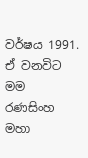වර්ෂය 1991. ඒ වනවිට මම රණසිංහ මහා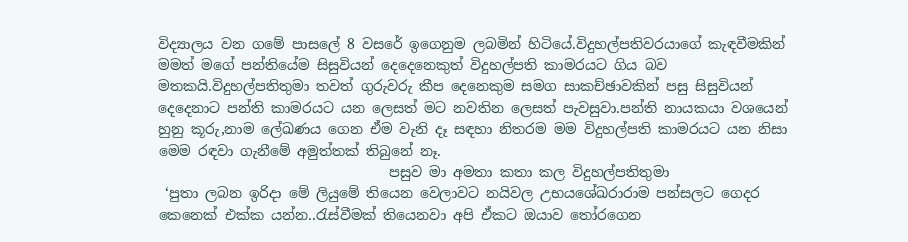විද්‍යාලය වන ගමේ පාසලේ 8 වසරේ ඉගෙනුම ලබමින් හිටියේ.විදුහල්පතිවරයාගේ කැඳවීමකින් මමත් මගේ පන්තියේම සිසුවියන් දෙදෙනෙකුත් විදුහල්පති කාමරයට ගිය බව මතකයි.විදුහල්පතිතුමා තවත් ගුරුවරු කීප දෙනෙකුම සමග සාකච්ඡාවකින් පසු සිසුවියන් දෙදෙනාට පන්ති කාමරයට යන ලෙසත් මට නවතින ලෙසත් පැවසුවා.පන්ති නායකයා වශයෙන් හුනු කූරු,නාම ලේඛණය ගෙන ඒම වැනි දෑ සඳහා නිතරම මම විදුහල්පති කාමරයට යන නිසා මෙම රඳවා ගැනීමේ අමුත්තක් තිබුනේ නෑ.
                                 පසුව මා අමතා කතා කල විදුහල්පතිතුමා
 ‘පුතා ලබන ඉරිදා මේ ලියුමේ තියෙන වෙලාවට නයිවල උභයශේඛරාරාම පන්සලට ගෙදර කෙනෙක් එක්ක යන්න..රැස්වීමක් තියෙනවා අපි ඒකට ඔයාව තෝරගෙන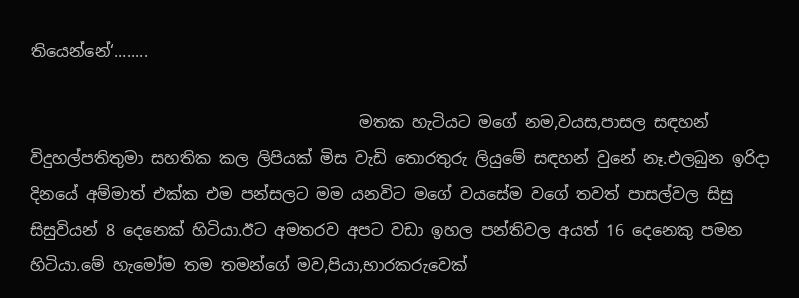තියෙන්නේ‘........

                                         මතක හැටියට මගේ නම,වයස,පාසල සඳහන් විදුහල්පතිතුමා සහතික කල ලිපියක් මිස වැඩි තොරතුරු ලියුමේ සඳහන් වුනේ නෑ.එලබුන ඉරිදා දිනයේ අම්මාත් එක්ක එම පන්සලට මම යනවිට මගේ වයසේම වගේ තවත් පාසල්වල සිසු සිසුවියන් 8 දෙනෙක් හිටියා.ඊට අමතරව අපට වඩා ඉහල පන්තිවල අයත් 16 දෙනෙකු පමන හිටියා.මේ හැමෝම තම තමන්ගේ මව,පියා,භාරකරුවෙක්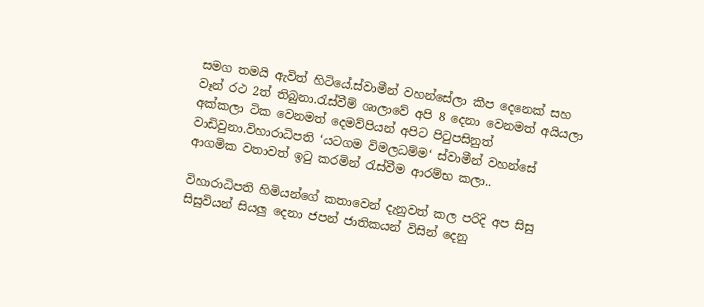සමග තමයි ඇවිත් හිටියේ.ස්වාමීන් වහන්සේලා කීප දෙනෙක් සහ වෑන් රථ 2ත් තිබුනා.රැස්වීම් ශාලාවේ අපි 8 දෙනා වෙනමත් අයියලා අක්කලා ටික වෙනමත් දෙමව්පියන් අපිට පිටුපසිනුත් වාඩිවුනා.විහාරාධිපති ‘යටගම විමලධම්ම‘ ස්වාමීන් වහන්සේ ආගමික වතාවත් ඉටු කරමින් රැස්වීම ආරම්භ කලා..

විහාරාධිපති හිමියන්ගේ කතාවෙන් දැනුවත් කල පරිදි අප සිසු සිසුවියන් සියලු දෙනා ජපන් ජාතිකයන් විසින් දෙනු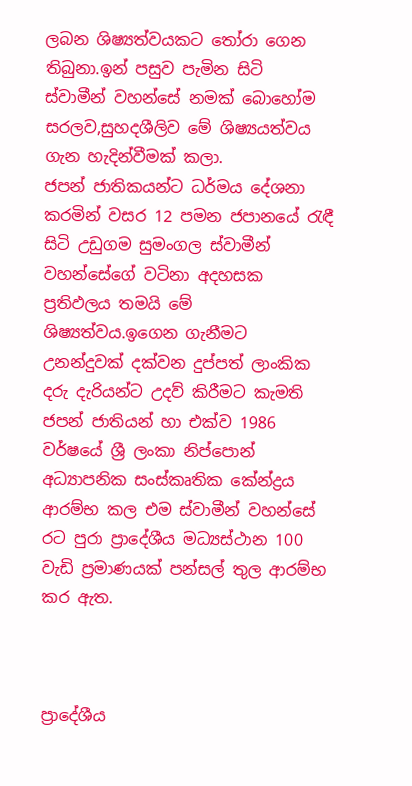ලබන ශිෂ්‍යත්වයකට තෝරා ගෙන තිබුනා.ඉන් පසුව පැමින සිටි  ස්වාමීන් වහන්සේ නමක් බොහෝම සරලව,සුහදශීලිව මේ ශිෂ්‍යයත්වය ගැන හැදින්වීමක් කලා.
ජපන් ජාතිකයන්ට ධර්මය දේශනා කරමින් වසර 12 පමන ජපානයේ රැඳී සිටි උඩුගම සුමංගල ස්වාමීන් වහන්සේගේ වටිනා අදහසක ප්‍රතිඵලය තමයි මේ ශිෂ්‍යත්වය.ඉගෙන ගැනීමට උනන්දුවක් දක්වන දුප්පත් ලාංකික දරු දැරියන්ට උදව් කිරීමට කැමති  ජපන් ජාතියන් හා එක්ව 1986 වර්ෂයේ ශ්‍රී ලංකා නිප්පොන් අධ්‍යාපනික සංස්කෘතික කේන්ද්‍රය ආරම්භ කල එම ස්වාමීන් වහන්සේ රට පුරා ප්‍රාදේශීය මධ්‍යස්ථාන 100 වැඩි ප්‍රමාණයක් පන්සල් තුල ආරම්භ කර ඇත.



ප්‍රාදේශීය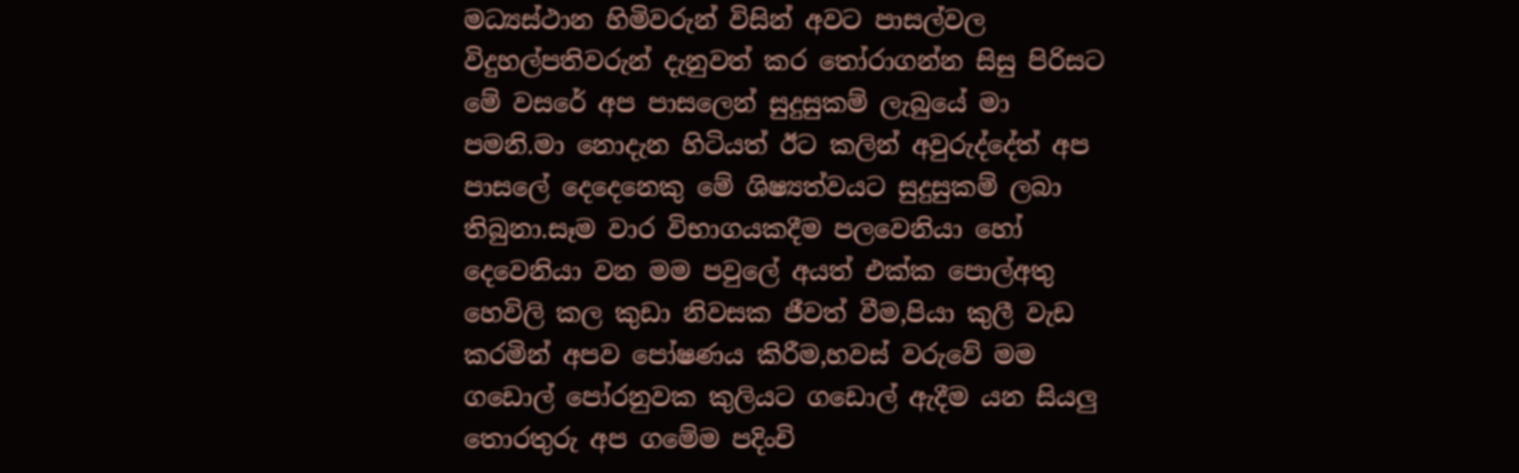මධ්‍යස්ථාන හිමිවරුන් විසින් අවට පාසල්වල විදුහල්පතිවරුන් දැනුවත් කර තෝරාගන්න සිසු පිරිසට මේ වසරේ අප පාසලෙන් සුදුසුකම් ලැබුයේ මා පමනි.මා නොදැන හිටියත් ඊට කලින් අවුරුද්දේත් අප පාසලේ දෙදෙනෙකු මේ ශිෂ්‍යත්වයට සුදුසුකම් ලබා තිබුනා.සෑම වාර විභාගයකදීම පලවෙනියා හෝ දෙවෙනියා වන මම පවුලේ අයත් එක්ක පොල්අතු හෙවිලි කල කුඩා නිවසක ජීවත් වීම,පියා කුලී වැඩ කරමින් අපව පෝෂණය කිරීම,හවස් වරුවේ මම ගඩොල් පෝරනුවක කුලියට ගඩොල් ඇදීම යන සියලු තොරතුරු අප ගමේම පදිංචි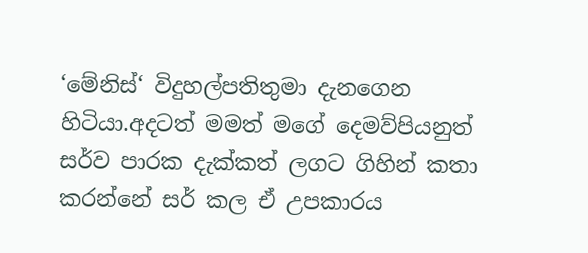‘මේනිස්‘ විදුහල්පතිතුමා දැනගෙන හිටියා.අදටත් මමත් මගේ දෙමව්පියනුත් සර්ව පාරක දැක්කත් ලගට ගිහින් කතා කරන්නේ සර් කල ඒ උපකාරය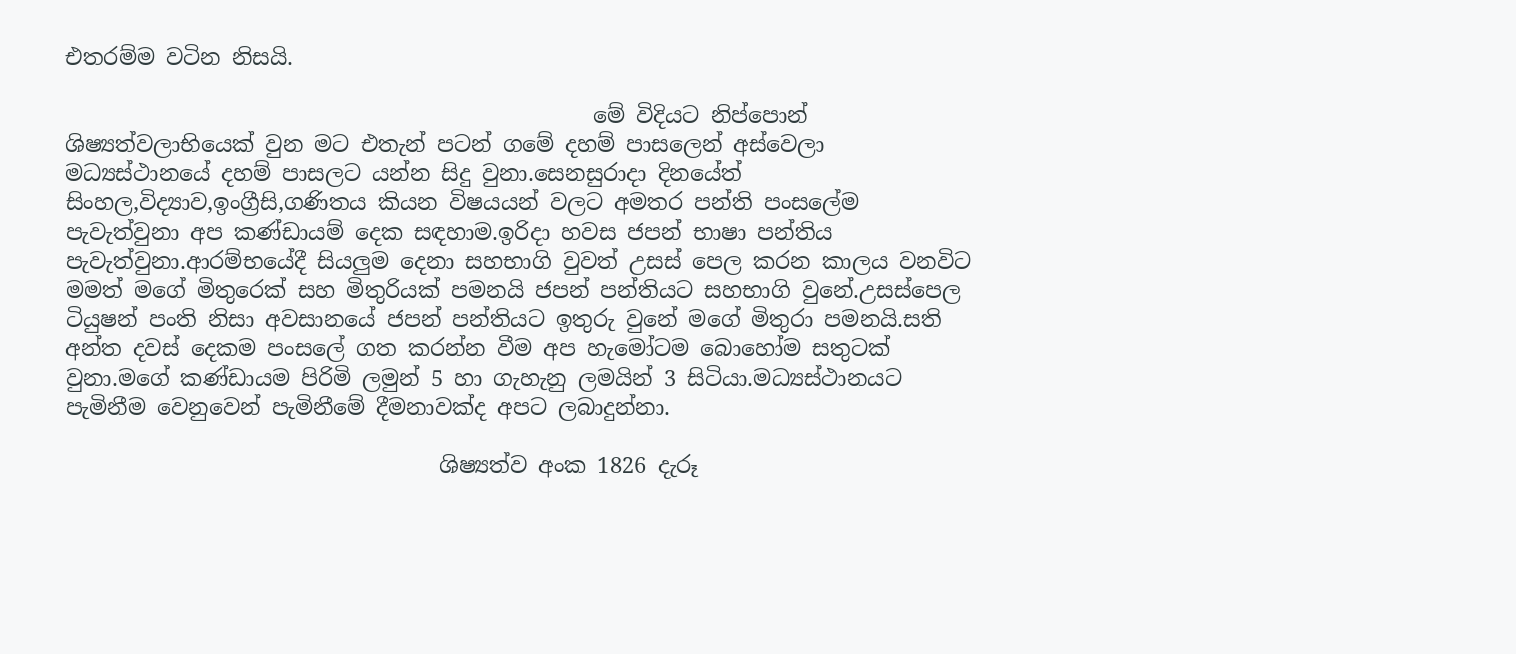එතරම්ම වටින නිසයි.

                                                මේ විදියට නිප්පොන් ශිෂ්‍යත්වලාභියෙක් වුන මට එතැන් පටන් ගමේ දහම් පාසලෙන් අස්වෙලා මධ්‍යස්ථානයේ දහම් පාසලට යන්න සිදු වුනා.සෙනසුරාදා දිනයේත් සිංහල,විද්‍යාව,ඉංග්‍රීසි,ගණිතය කියන විෂයයන් වලට අමතර පන්ති පංසලේම පැවැත්වුනා අප කණ්ඩායම් දෙක සඳහාම.ඉරිදා හවස ජපන් භාෂා පන්තිය පැවැත්වුනා.ආරම්භයේදී සියලුම දෙනා සහභාගි වුවත් උසස් පෙල කරන කාලය වනවිට මමත් මගේ මිතුරෙක් සහ මිතුරියක් පමනයි ජපන් පන්තියට සහභාගි වුනේ.උසස්පෙල ටියුෂන් පංති නිසා අවසානයේ ජපන් පන්තියට ඉතුරු වුනේ මගේ මිතුරා පමනයි.සති අන්ත දවස් දෙකම පංසලේ ගත කරන්න වීම අප හැමෝටම බොහෝම සතුටක් වුනා.මගේ කණ්ඩායම පිරිමි ලමුන් 5 හා ගැහැනු ලමයින් 3 සිටියා.මධ්‍යස්ථානයට පැමිනීම වෙනුවෙන් පැමිනීමේ දීමනාවක්ද අපට ලබාදුන්නා.

                                  ශිෂ්‍යත්ව අංක 1826 දැරූ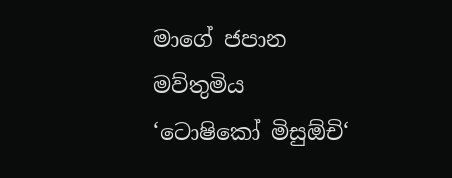මාගේ ජපාන මව්තුමිය ‘ටොෂිකෝ මිසුඕචි‘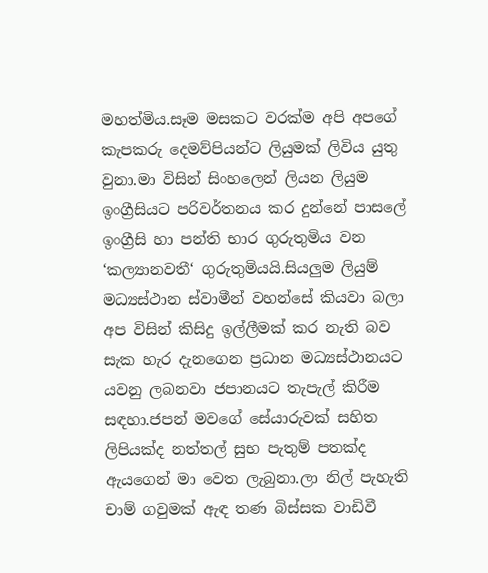මහත්මිය.සෑම මසකට වරක්ම අපි අපගේ කැපකරු දෙමව්පියන්ට ලියුමක් ලිවිය යුතු වුනා.මා විසින් සිංහලෙන් ලියන ලියුම ඉංග්‍රීසියට පරිවර්තනය කර දුන්නේ පාසලේ ඉංග්‍රීසි හා පන්ති භාර ගුරුතුමිය වන ‘කල්‍යානවතී‘ ගුරුතුමියයි.සියලුම ලියුම් මධ්‍යස්ථාන ස්වාමීන් වහන්සේ කියවා බලා අප විසින් කිසිදු ඉල්ලීමක් කර නැති බව සැක හැර දැනගෙන ප්‍රධාන මධ්‍යස්ථානයට යවනු ලබනවා ජපානයට තැපැල් කිරීම සඳහා.ජපන් මවගේ සේයාරුවක් සහිත ලිපියක්ද නත්තල් සුභ පැතුම් පතක්ද ඇයගෙන් මා වෙත ලැබුනා.ලා නිල් පැහැති චාම් ගවුමක් ඇඳ තණ බිස්සක වාඩිවී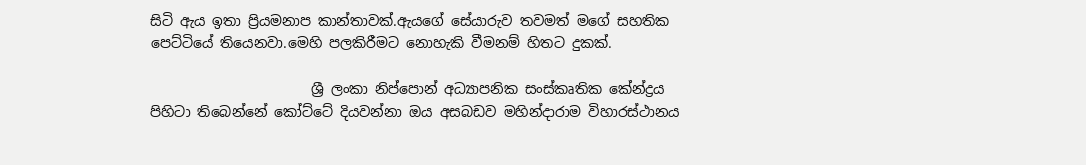සිටි ඇය ඉතා ප්‍රියමනාප කාන්තාවක්.ඇයගේ සේයාරුව තවමත් මගේ සහතික පෙට්ටියේ තියෙනවා.මෙහි පලකිරීමට නොහැකි වීමනම් හිතට දුකක්.

                       ශ්‍රී ලංකා නිප්පොන් අධ්‍යාපනික සංස්කෘතික කේන්ද්‍රය පිහිටා තිබෙන්නේ කෝට්ටේ දියවන්නා ඔය අසබඩව මහින්දාරාම විහාරස්ථානය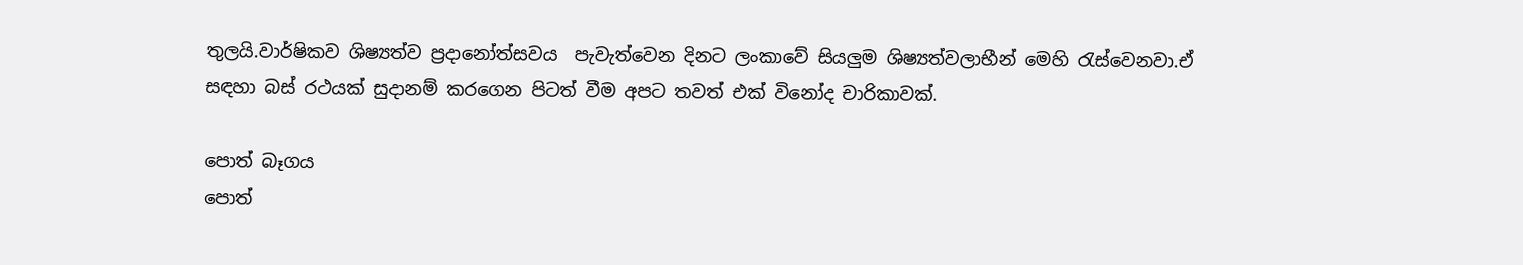තුලයි.වාර්ෂිකව ශිෂ්‍යත්ව ප්‍රදානෝත්සවය  පැවැත්වෙන දිනට ලංකාවේ සියලුම ශිෂ්‍යත්වලාභීන් මෙහි රැස්වෙනවා.ඒ සඳහා බස් රථයක් සුදානම් කරගෙන පිටත් වීම අපට තවත් එක් විනෝද චාරිකාවක්.

පොත් බෑගය
පොත්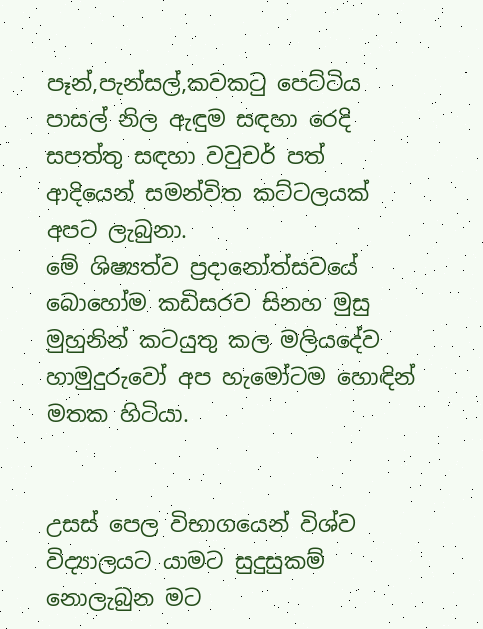පෑන්,පැන්සල්,කවකටු පෙට්ටිය
පාසල් නිල ඇඳුම සඳහා රෙදි
සපත්තු සඳහා වවුචර් පත්      ආදියෙන් සමන්විත කට්ටලයක් අපට ලැබුනා.
මේ ශිෂ්‍යත්ව ප්‍රදානෝත්සවයේ බොහෝම කඩිසරව සිනහ මුසු මුහුනින් කටයුතු කල මලියදේව හාමුදුරුවෝ අප හැමෝටම හොඳින් මතක හිටියා.


උසස් පෙල විභාගයෙන් විශ්ව විද්‍යාලයට යාමට සුදුසුකම් නොලැබුන මට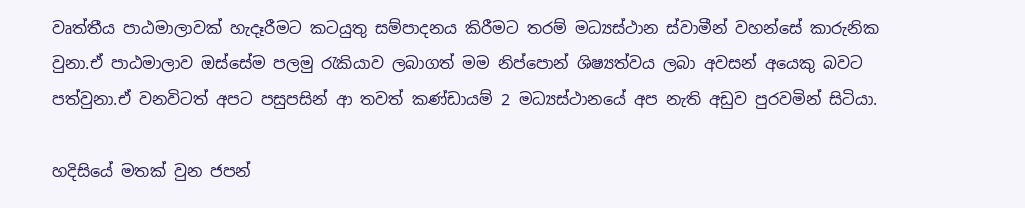වෘත්තීය පාඨමාලාවක් හැදෑරීමට කටයුතු සම්පාදනය කිරීමට තරම් මධ්‍යස්ථාන ස්වාමීන් වහන්සේ කාරුනික වුනා.ඒ පාඨමාලාව ඔස්සේම පලමු රැකියාව ලබාගත් මම නිප්පොන් ශිෂ්‍යත්වය ලබා අවසන් අයෙකු බවට පත්වුනා.ඒ වනවිටත් අපට පසුපසින් ආ තවත් කණ්ඩායම් 2 මධ්‍යස්ථානයේ අප නැති අඩුව පුරවමින් සිටියා.

හදිසියේ මතක් වුන ජපන්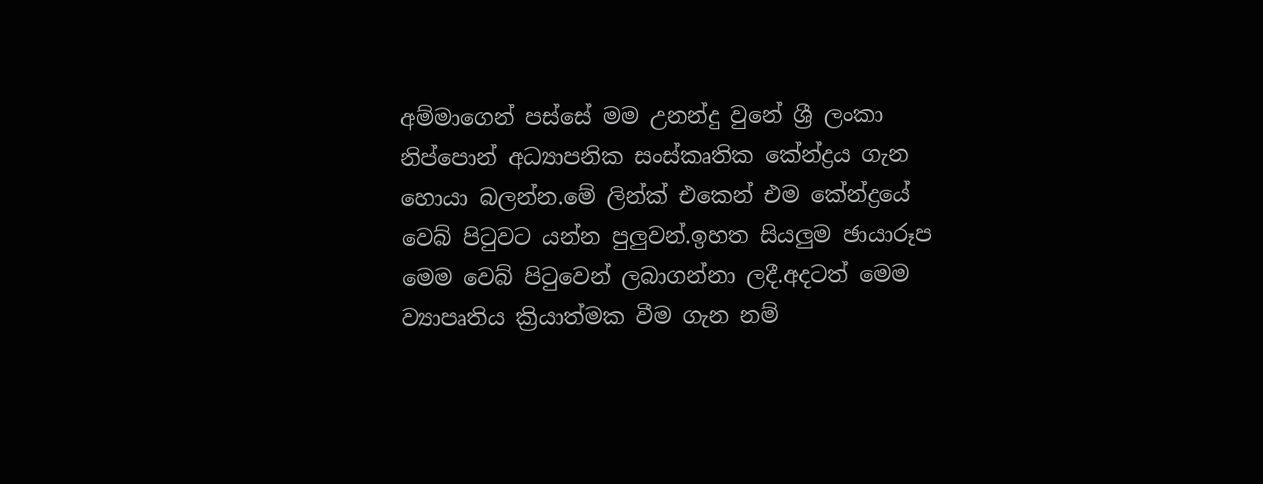අම්මාගෙන් පස්සේ මම උනන්දු වුනේ ශ්‍රී ලංකා නිප්පොන් අධ්‍යාපනික සංස්කෘතික කේන්ද්‍රය ගැන හොයා බලන්න.මේ ලින්ක් එකෙන් එම කේන්ද්‍රයේ වෙබ් පිටුවට යන්න පුලුවන්.ඉහත සියලුම ඡායාරූප මෙම වෙබ් පිටුවෙන් ලබාගන්නා ලදී.අදටත් මෙම ව්‍යාපෘතිය ක්‍රියාත්මක වීම ගැන නම්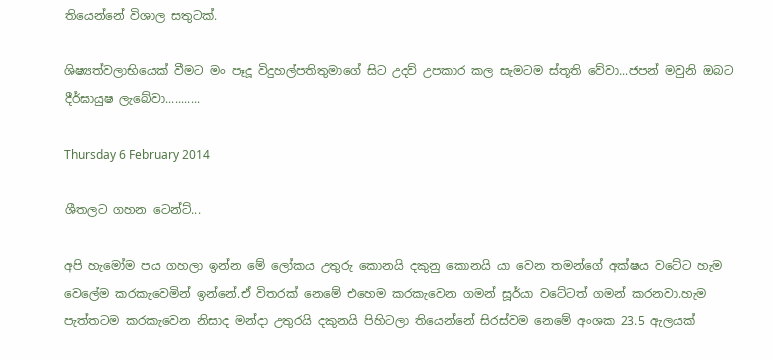තියෙන්නේ විශාල සතුටක්.

ශිෂ්‍යත්වලාභියෙක් වීමට මං පෑදූ විදුහල්පතිතුමාගේ සිට උදව් උපකාර කල සැමටම ස්තූති වේවා...ජපන් මවුනි ඔබට දීර්ඝායුෂ ලැබේවා...........

Thursday 6 February 2014

ශීතලට ගහන ටෙන්ට්...

අපි හැමෝම පය ගහලා ඉන්න මේ ලෝකය උතුරු කොනයි දකුනු කොනයි යා වෙන තමන්ගේ අක්ෂය වටේට හැම වෙලේම කරකැවෙමින් ඉන්නේ.ඒ විතරක් නෙමේ එහෙම කරකැවෙන ගමන් සූර්යා වටේටත් ගමන් කරනවා.හැම පැත්තටම කරකැවෙන නිසාද මන්දා උතුරයි දකුනයි පිහිටලා තියෙන්නේ සිරස්වම නෙමේ අංශක 23.5 ඇලයක්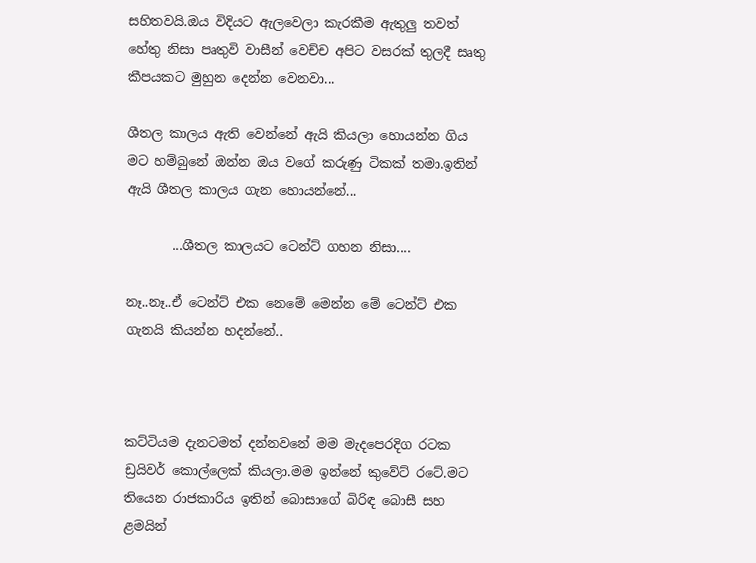සහිතවයි.ඔය විදියට ඇලවෙලා කැරකීම ඇතුලු තවත් හේතු නිසා පෘතුවි වාසීන් වෙච්ච අපිට වසරක් තුලදී සෘතු කීපයකට මුහුන දෙන්න වෙනවා...

ශීතල කාලය ඇති වෙන්නේ ඇයි කියලා හොයන්න ගිය මට හම්බුනේ ඔන්න ඔය වගේ කරුණු ටිකක් තමා.ඉතින් ඇයි ශීතල කාලය ගැන හොයන්නේ...

       ...ශීතල කාලයට ටෙන්ට් ගහන නිසා....

නෑ..නෑ..ඒ ටෙන්ට් එක නෙමේ මෙන්න මේ ටෙන්ට් එක ගැනයි කියන්න හදන්නේ..



කට්ටියම දැනටමත් දන්නවනේ මම මැදපෙරදිග රටක ඩ්‍රයිවර් කොල්ලෙක් කියලා.මම ඉන්නේ කුවේට් රටේ.මට තියෙන රාජකාරිය ඉතින් බොසාගේ බිරිඳ බොසී සහ ළමයින්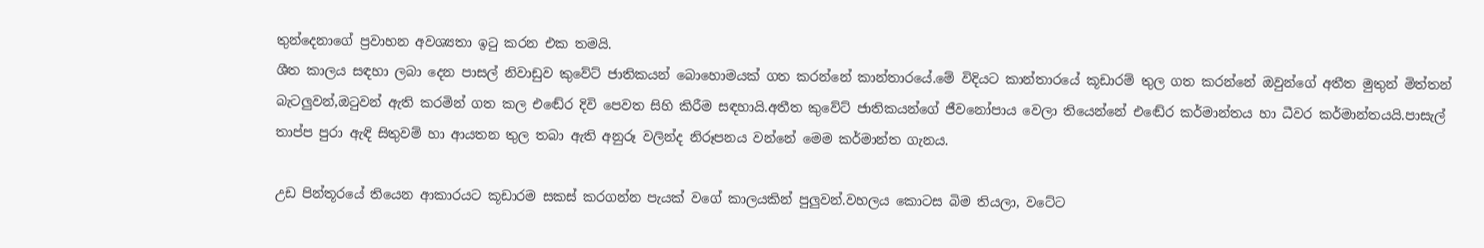තුන්දෙනාගේ ප්‍රවාහන අවශ්‍යතා ඉටු කරන එක තමයි.
ශීත කාලය සඳහා ලබා දෙන පාසල් නිවාඩුව කුවේට් ජාතිකයන් බොහොමයක් ගත කරන්නේ කාන්තාරයේ.මේ විදියට කාන්තාරයේ කූඩාරම් තුල ගත කරන්නේ ඔවුන්ගේ අතීත මුතුන් මිත්තන් බැටලුවන්,ඔටුවන් ඇති කරමින් ගත කල එ‍ඬේර දිවි පෙවත සිහි කිරීම සඳහායි.අතීත කුවේට් ජාතිකයන්ගේ ජීවනෝපාය වෙලා තියෙන්නේ එඬේර කර්මාන්තය හා ධීවර කර්මාන්තයයි.පාසැල් තාප්ප පුරා ඇඳි සිතුවම් හා ආයතන තුල තබා ඇති අනුරූ වලින්ද නිරූපනය වන්නේ මෙම කර්මාන්ත ගැනය.

උඩ පින්තූරයේ තියෙන ආකාරයට කූඩාරම සකස් කරගන්න පැයක් වගේ කාලයකින් පුලුවන්.වහලය කොටස බිම තියලා, වටේට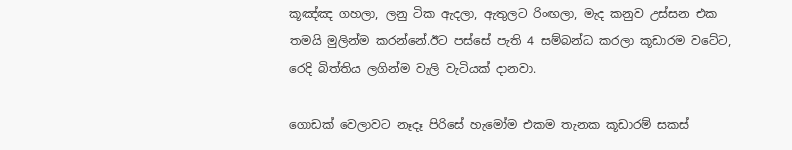කූ‍ඤ්ඤ ගහලා, ලනු ටික ඇදලා, ඇතුලට රිංඟලා, මැද කනුව උස්සන එක තමයි මුලින්ම කරන්නේ.ඊට පස්සේ පැති 4 සම්බන්ධ කරලා කූඩාරම වටේට, රෙදි බිත්තිය ලගින්ම වැලි වැටියක් දානවා.

ගොඩක් වෙලාවට නෑදෑ පිරිසේ හැමෝම එකම තැනක කූඩාරම් සකස්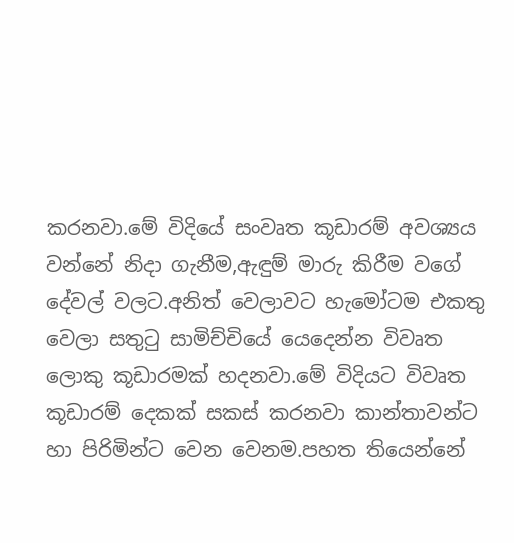කරනවා.මේ විදියේ සංවෘත කූඩාරම් අවශ්‍යය වන්නේ නිදා ගැනීම,ඇඳුම් මාරු කිරීම වගේ දේවල් වලට.අනිත් වෙලාවට හැමෝටම එකතු වෙලා සතුටු සාමිච්චියේ යෙදෙන්න විවෘත ලොකු කූඩාරමක් හදනවා.මේ විදියට විවෘත කූඩාරම් දෙකක් සකස් කරනවා කාන්තාවන්ට හා පිරිමින්ට වෙන වෙනම.පහත තියෙන්නේ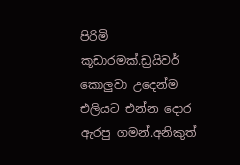පිරිමි කූඩාරමක්.ඩ්‍රයිවර් කොලුවා උදෙන්ම එලියට එන්න දොර ඇරපු ගමන්.අනිකුත්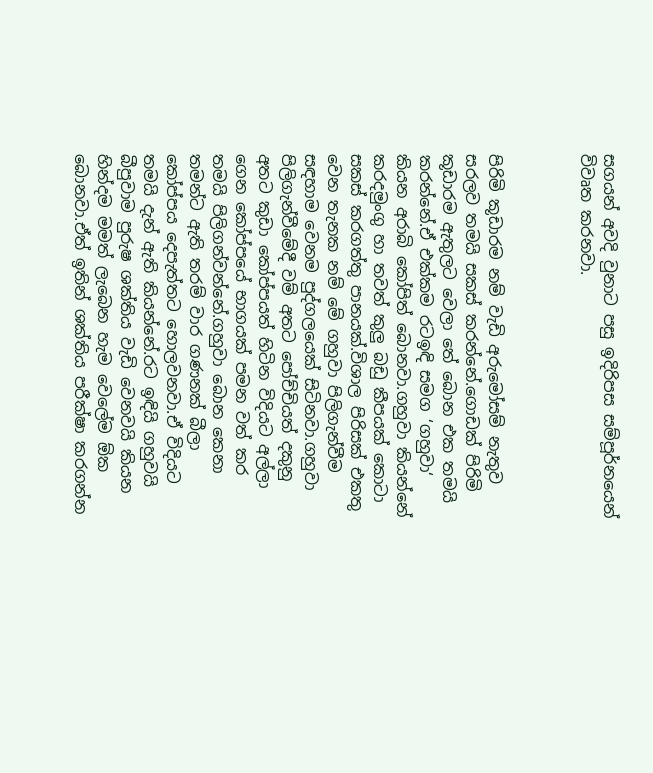සගයන් අවදි වුනාට පසු ඉදිරිපස සම්පූර්නයෙන් විවෘත කරනවා.



පිරිමි කූඩාරම නම් වැඩි අරුමෝසම් නැතුව සරලව තමයි සකස් කරන්නේ.ගොඩක් පිරිමි කූඩාරම ඇතුලට වෙලා තේ බොන එක තමයි කරන්නේ.ඒ එක්කම රටඉඳි සමග ‘ගහුවා‘ කියන අරාබි කෝපිත් බොනවා.ගහුවා කියන්නේ කරදමුංගු හා තවත් කුලු බඩු කීපයක් කොටා සකස් කරගත්තු පානයක්.විශාල පිරිසක් එකතු වෙන තැනක නම් මේ ගහුවා පිලිගැන්වීම සඳහාම වෙනම පුද්ගලයෙක් සිටිනවා.ගහුවා පිලිගැන්වීමේදී වම් අතට පෝච්චියත් දකුනු අතට කුඩා කෝප්පයත් හිටින විදියට අල්ලා ගෙන කෝප්පයේ භාගයක් පමන වත් කර තමයි පිලිගන්වන්නේ.ගහුවා බොන කෙනා තමන්ට ඇති තරම් වාර ගණනක් බීලා කෝප්පය දෙපැත්තට හොලවනවා.ඒ විදියට තමයි දැන් ඇති කියන්නේ.රට ඉඳියි ගහුවයි බීපුවාම පුරුෂ ශක්තිය වැඩි වෙනවයි කියන හින්දම මමත් ලැබෙන හැම වෙලේම ඕක බොනවා.ඒත් ඉතින් ශක්තිය පරීක්ෂා කරගන්න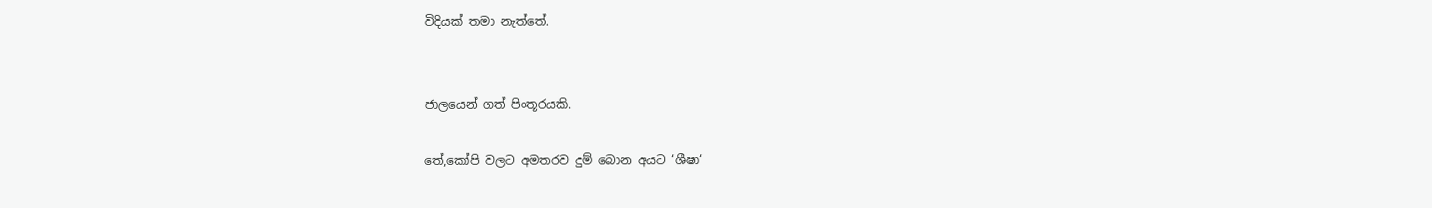විදියක් තමා නැත්තේ.


ජාලයෙන් ගත් පිංතූරයකි.

තේ,කෝපි වලට අමතරව දුම් බොන අයට ‘ශීෂා‘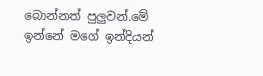බොන්නත් පුලුවන්.මේ ඉන්නේ මගේ ඉන්දියන්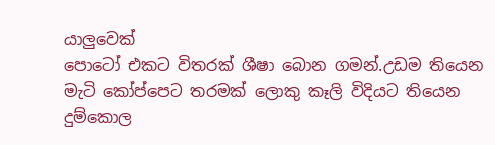යාලුවෙක්
පොටෝ එකට විතරක් ශීෂා බොන ගමන්.උඩම තියෙන මැටි කෝප්පෙට තරමක් ලොකු කෑලි විදියට තියෙන දුම්කොල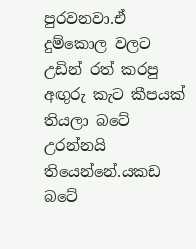පුරවනවා.ඒ දුම්කොල වලට උඩින් රත් කරපු අඟුරු කැට කීපයක් තියලා බටේ උරන්නයි තියෙන්නේ.යකඩ බටේ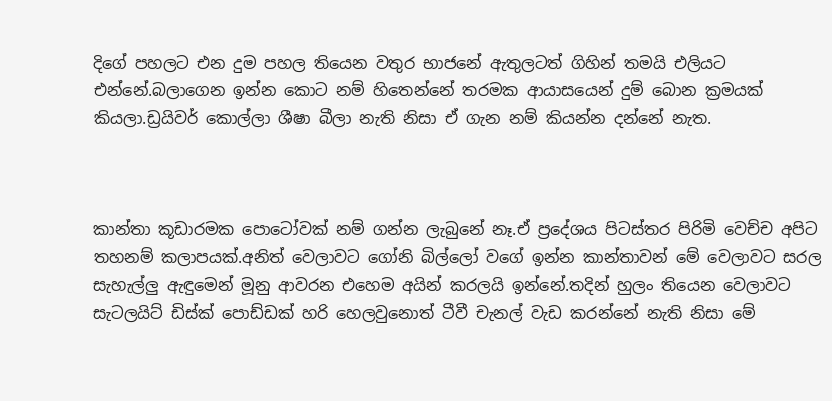දිගේ පහලට එන දුම පහල තියෙන වතුර භාජනේ ඇතුලටත් ගිහින් තමයි එලියට එන්නේ.බලාගෙන ඉන්න කොට නම් හිතෙන්නේ තරමක ආයාසයෙන් දුම් බොන ක්‍රමයක් කියලා.ඩ්‍රයිවර් කොල්ලා ශීෂා බීලා නැති නිසා ඒ ගැන නම් කියන්න දන්නේ නැත.



කාන්තා කූඩාරමක පොටෝවක් නම් ගන්න ලැබුනේ නෑ.ඒ ප්‍රදේශය පිටස්තර පිරිමි වෙච්ච අපිට තහනම් කලාපයක්.අනිත් වෙලාවට ගෝනි බිල්ලෝ වගේ ඉන්න කාන්තාවන් මේ වෙලාවට සරල සැහැල්ලු ඇඳුමෙන් මූනු ආවරන එහෙම අයින් කරලයි ඉන්නේ.තදින් හුලං තියෙන වෙලාවට සැටලයිට් ඩිස්ක් පොඩ්ඩක් හරි හෙලවුනොත් ටීවී චැනල් වැඩ කරන්නේ නැති නිසා මේ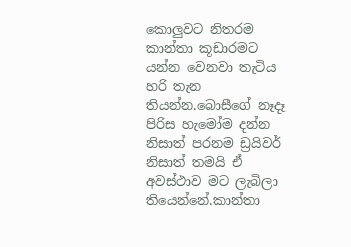කොලුවට නිතරම කාන්තා කූඩාරමට යන්න වෙනවා තැටිය හරි තැන තියන්න.බොසීගේ නෑදෑ පිරිස හැමෝම දන්න නිසාත් පරනම ඩ්‍රයිවර් නිසාත් තමයි ඒ අවස්ථාව මට ලැබිලා තියෙන්නේ.කාන්තා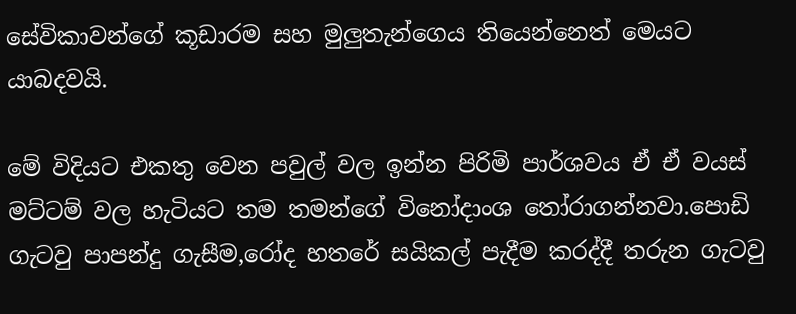සේවිකාවන්ගේ කූඩාරම සහ මුලුතැන්ගෙය තියෙන්නෙත් මෙයට යාබදවයි.

මේ විදියට එකතු වෙන පවුල් වල ඉන්න පිරිමි පාර්ශවය ඒ ඒ වයස් මට්ටම් වල හැටියට තම තමන්ගේ විනෝදාංශ තෝරාගන්නවා.පොඩි ගැටවු පාපන්දු ගැසීම,රෝද හතරේ සයිකල් පැදීම කරද්දී තරුන ගැටවු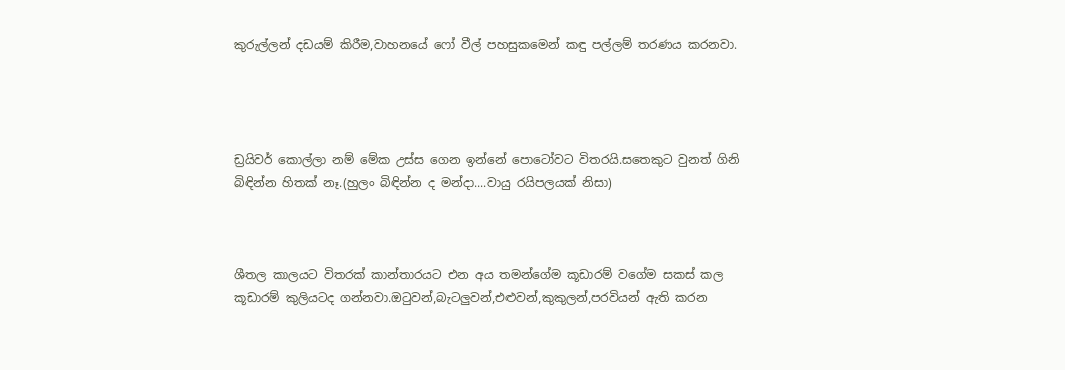කුරුල්ලන් දඩයම් කිරීම,වාහනයේ ෆෝ වීල් පහසුකමෙන් කඳු පල්ලම් තරණය කරනවා.




ඩ්‍රයිවර් කොල්ලා නම් මේක උස්ස ගෙන ඉන්නේ පොටෝවට විතරයි.සතෙකුට වුනත් ගිනි බිඳින්න හිතක් නෑ.(හුලං බිඳින්න ද මන්දා....වායු රයිපලයක් නිසා)



ශීතල කාලයට විතරක් කාන්තාරයට එන අය තමන්ගේම කූඩාරම් වගේම සකස් කල කූඩාරම් කුලියටද ගන්නවා.ඔටුවන්,බැටලුවන්,එළුවන්,කුකුලන්,පරවියන් ඇති කරන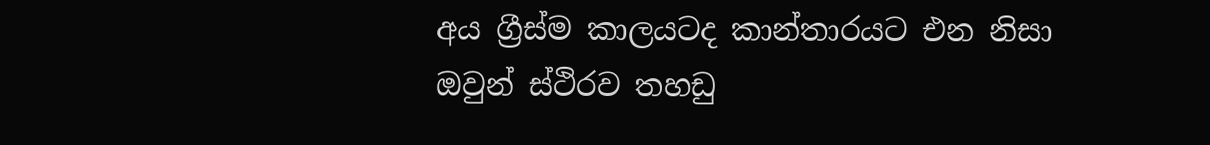අය ග්‍රීස්ම කාලයටද කාන්තාරයට එන නිසා ඔවුන් ස්ථිරව තහඩු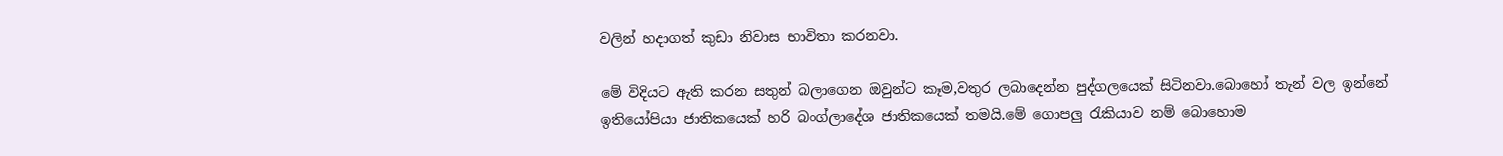වලින් හදාගත් කුඩා නිවාස භාවිතා කරනවා.

මේ විදියට ඇති කරන සතුන් බලාගෙන ඔවුන්ට කෑම,වතුර ලබාදෙන්න පුද්ගලයෙක් සිටිනවා.බොහෝ තැන් වල ඉන්නේ ඉතියෝපියා ජාතිකයෙක් හරි බංග්ලාදේශ ජාතිකයෙක් තමයි.මේ ගොපලු රැකියාව නම් බොහොම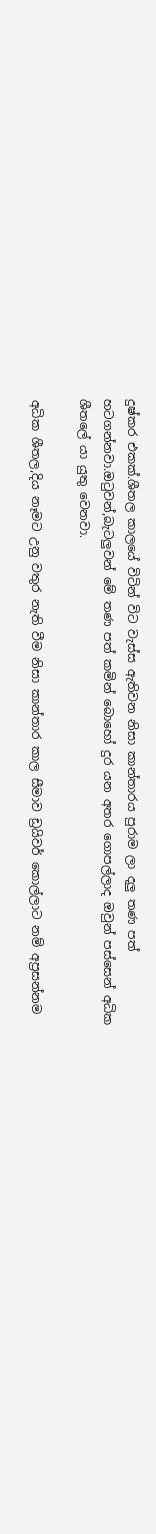දුෂ්කර එකක්.ශීතල කාලයේ විටින් විට වැස්ස ඇතිවන නිසා කාන්තාරය පුරාම ලා දලු තණ පත් හටගන්නවා.ඔටුවන්,බැටලුවන් මේ තණ පත් කමින් බොහෝ දුර යන අතර ගොපල්ලාද ඔවුන් පස්සෙන් අධික ශීතලේ යා යුතු වෙනවා.

අධික ශීතල,දිය නෑමට උනු වතුර නැති වීම නිසා කාන්තාර කාල සීමාව ඩ්‍රයිවර් කොල්ලාට නම් අප්‍රසන්නම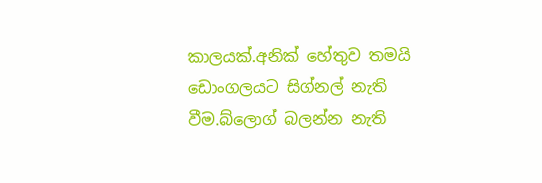කාලයක්.අනික් හේතුව තමයි ඩොංගලයට සිග්නල් නැති වීම.බ්ලොග් බලන්න නැති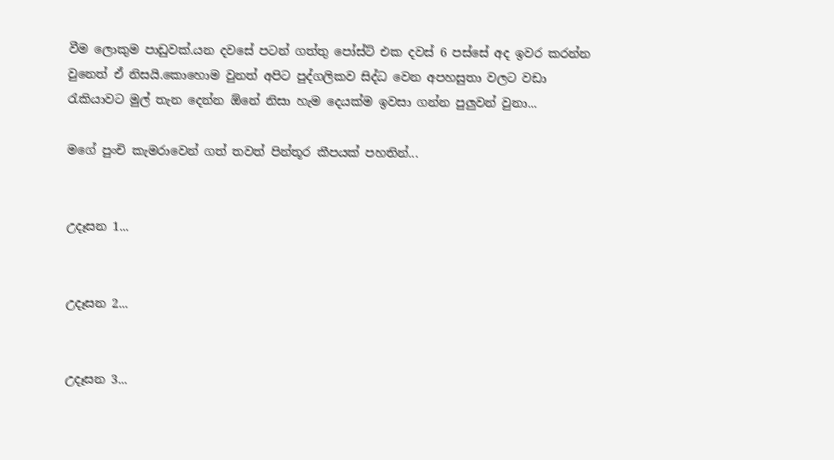වීම ලොකුම පාඩුවක්.යන දවසේ පටන් ගත්තු පෝස්ට් එක දවස් 6 පස්සේ අද ඉවර කරන්න වුනෙත් ඒ නිසයි.කොහොම වුනත් අපිට පුද්ගලිකව සිද්ධ වෙන අපහසුතා වලට වඩා රැකියාවට මුල් තැන දෙන්න ඕනේ නිසා හැම දෙයක්ම ඉවසා ගන්න පුලුවන් වුනා...

මගේ පුංචි කැමරාවෙන් ගත් තවත් පින්තූර කීපයක් පහතින්...


උදෑසන 1...


උදෑසන 2...


උදෑසන 3...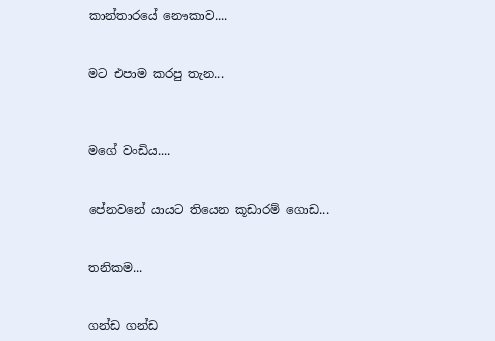කාන්තාරයේ නෞකාව....


මට එපාම කරපු තැන...



මගේ වංඩිය....


පේනවනේ යායට තියෙන කූඩාරම් ගොඩ...


තනිකම...


ගන්ඩ ගන්ඩ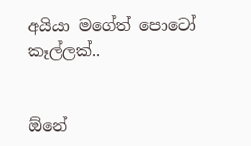අයියා මගේත් පොටෝ කෑල්ලක්..


ඕනේ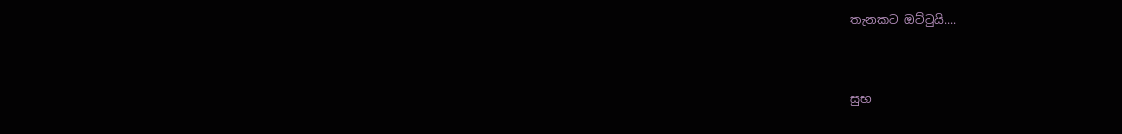තැනකට ඔට්ටුයි....


සුභ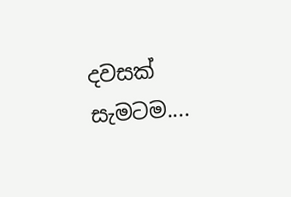දවසක් සැමටම....